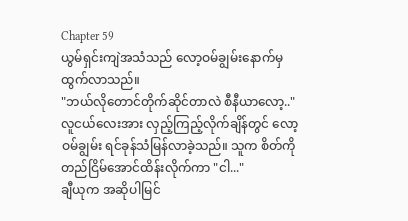Chapter 59
ယွမ်ရှင်းကျဲအသံသည် လော့ဝမ်ချွမ်းနောက်မှထွက်လာသည်။
"ဘယ်လိုတောင်တိုက်ဆိုင်တာလဲ စီနီယာလော့.."
လူငယ်လေးအား လှည့်ကြည့်လိုက်ချိန်တွင် လော့ဝမ်ချွမ်း ရင်ခုန်သံမြန်လာခဲ့သည်။ သူက စိတ်ကိုတည်ငြိမ်အောင်ထိန်းလိုက်ကာ "ငါ..."
ချီယုက အဆိုပါမြင်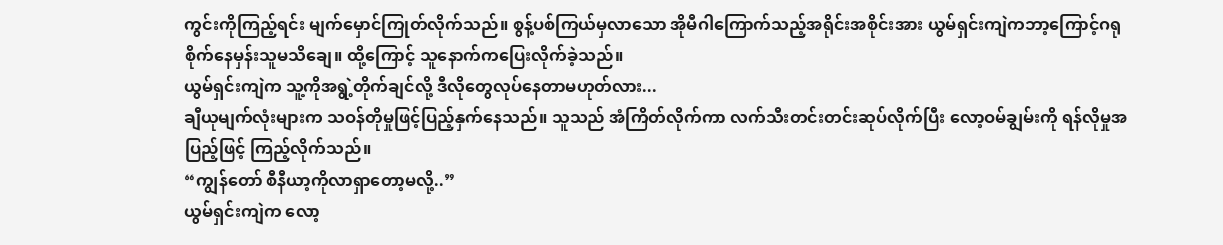ကွင်းကိုကြည့်ရင်း မျက်မှောင်ကြုတ်လိုက်သည်။ စွန့်ပစ်ကြယ်မှလာသော အိုမီဂါကြောက်သည့်အရိုင်းအစိုင်းအား ယွမ်ရှင်းကျဲကဘာ့ကြောင့်ဂရုစိုက်နေမှန်းသူမသိချေ။ ထို့ကြောင့် သူနောက်ကပြေးလိုက်ခဲ့သည်။
ယွမ်ရှင်းကျဲက သူ့ကိုအရွဲ့တိုက်ချင်လို့ ဒီလိုတွေလုပ်နေတာမဟုတ်လား...
ချီယုမျက်လုံးများက သဝန်တိုမှုဖြင့်ပြည့်နှက်နေသည်။ သူသည် အံကြိတ်လိုက်ကာ လက်သီးတင်းတင်းဆုပ်လိုက်ပြီး လော့ဝမ်ချွမ်းကို ရန်လိုမှုအပြည့်ဖြင့် ကြည့်လိုက်သည်။
“ကျွန်တော် စီနီယာ့ကိုလာရှာတော့မလို့..”
ယွမ်ရှင်းကျဲက လော့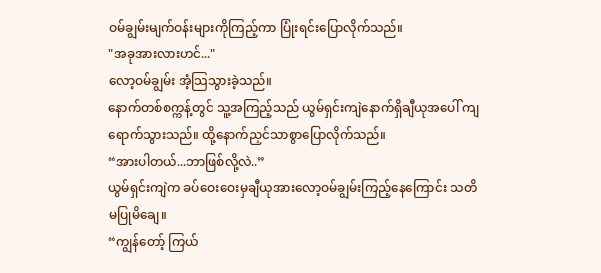ဝမ်ချွမ်းမျက်ဝန်းများကိုကြည့်ကာ ပြုံးရင်းပြောလိုက်သည်။
"အခုအားလားဟင်..."
လော့ဝမ်ချွမ်း အံ့သြသွားခဲ့သည်။
နောက်တစ်စက္ကန့်တွင် သူ့အကြည့်သည် ယွမ်ရှင်းကျဲနောက်ရှိချီယုအပေါ် ကျရောက်သွားသည်။ ထို့နောက်ညှင်သာစွာပြောလိုက်သည်။
“အားပါတယ်...ဘာဖြစ်လို့လဲ..”
ယွမ်ရှင်းကျဲက ခပ်ဝေးဝေးမှချီယုအားလော့ဝမ်ချွမ်းကြည့်နေကြောင်း သတိမပြုမိချေ။
“ကျွန်တော့် ကြယ်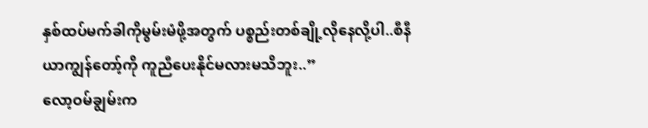နှစ်ထပ်မက်ခါကိုမွမ်းမံဖို့အတွက် ပစ္စည်းတစ်ချို့လိုနေလို့ပါ..စီနီယာကျွန်တော့်ကို ကူညီပေးနိုင်မလားမသိဘူး..”
လော့ဝမ်ချွမ်းက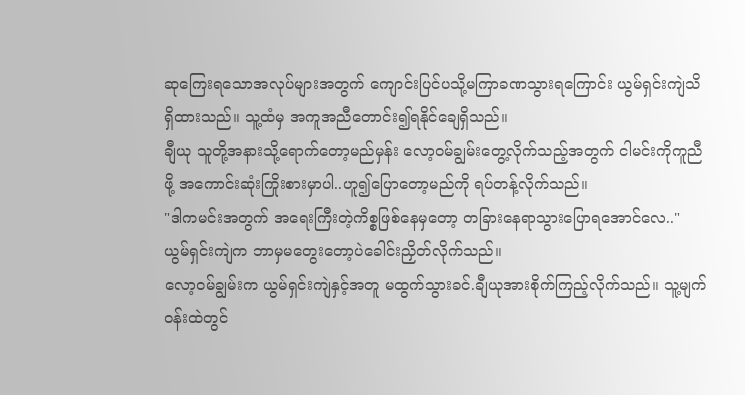ဆုကြေးရသောအလုပ်များအတွက် ကျောင်းပြင်ပသို့မကြာခဏသွားရကြောင်း ယွမ်ရှင်းကျဲသိရှိထားသည်။ သူ့ထံမှ အကူအညီတောင်း၍ရနိုင်ချေရှိသည်။
ချီယု သူတို့အနားသို့ရောက်တော့မည်မှန်း လော့ဝမ်ချွမ်းတွေ့လိုက်သည့်အတွက် ငါမင်းကိုကူညီဖို့ အကောင်းဆုံးကြိုးစားမှာပါ..ဟူ၍ပြောတော့မည်ကို ရပ်တန့်လိုက်သည်။
"ဒါကမင်းအတွက် အရေးကြီးတဲ့ကိစ္စဖြစ်နေမှတော့ တခြားနေရာသွားပြောရအောင်လေ.."
ယွမ်ရှင်းကျဲက ဘာမှမတွေးတော့ပဲခေါင်းညှိတ်လိုက်သည်။
လော့ဝမ်ချွမ်းက ယွမ်ရှင်းကျဲနှင့်အတူ မထွက်သွားခင်.ချီယုအားစိုက်ကြည့်လိုက်သည်။ သူ့မျက်ဝန်းထဲတွင်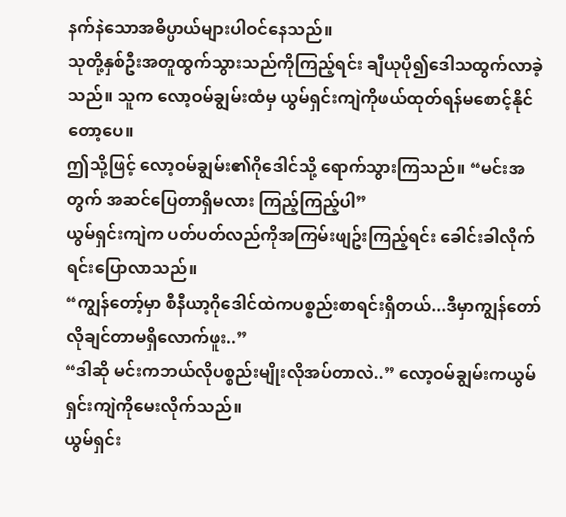နက်နဲသောအဓိပ္ပာယ်များပါဝင်နေသည်။
သုတို့နှစ်ဦးအတူထွက်သွားသည်ကိုကြည့်ရင်း ချီယုပို၍ဒေါသထွက်လာခဲ့သည်။ သူက လော့ဝမ်ချွမ်းထံမှ ယွမ်ရှင်းကျဲကိုဖယ်ထုတ်ရန်မစောင့်နိုင်တော့ပေ။
ဤသို့ဖြင့် လော့ဝမ်ချွမ်း၏ဂိုဒေါင်သို့ ရောက်သွားကြသည်။ “မင်းအတွက် အဆင်ပြေတာရှိမလား ကြည့်ကြည့်ပါ”
ယွမ်ရှင်းကျဲက ပတ်ပတ်လည်ကိုအကြမ်းဖျဥ်းကြည့်ရင်း ခေါင်းခါလိုက်ရင်းပြောလာသည်။
“ကျွန်တော့်မှာ စီနီယာ့ဂိုဒေါင်ထဲကပစ္စည်းစာရင်းရှိတယ်...ဒီမှာကျွန်တော်လိုချင်တာမရှိလောက်ဖူး..”
“ဒါဆို မင်းကဘယ်လိုပစ္စည်းမျိုးလိုအပ်တာလဲ..” လော့ဝမ်ချွမ်းကယွမ်ရှင်းကျဲကိုမေးလိုက်သည်။
ယွမ်ရှင်း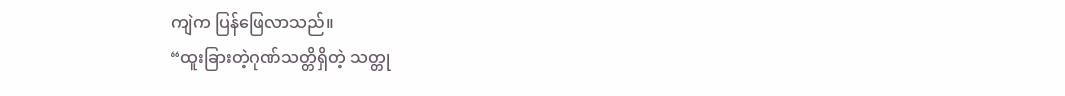ကျဲက ပြန်ဖြေလာသည်။
“ထူးခြားတဲ့ဂုဏ်သတ္တိရှိတဲ့ သတ္တု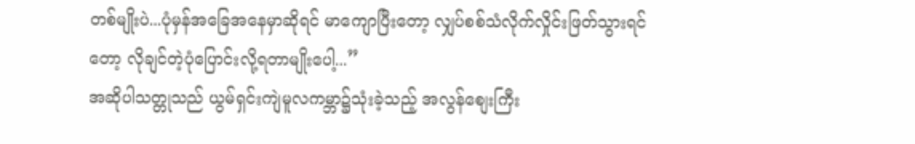တစ်မျိုးပဲ...ပုံမှန်အခြေအနေမှာဆိုရင် မာကျောပြီးတော့ လျှပ်စစ်သံလိုက်လှိုင်းဖြတ်သွားရင်တော့ လိုချင်တဲ့ပုံပြောင်းလို့ရတာမျိုးပေါ့...”
အဆိုပါသတ္တုသည် ယွမ်ရှင်းကျဲမူလကမ္ဘာ၌သုံးခဲ့သည့် အလွန်စျေးကြီး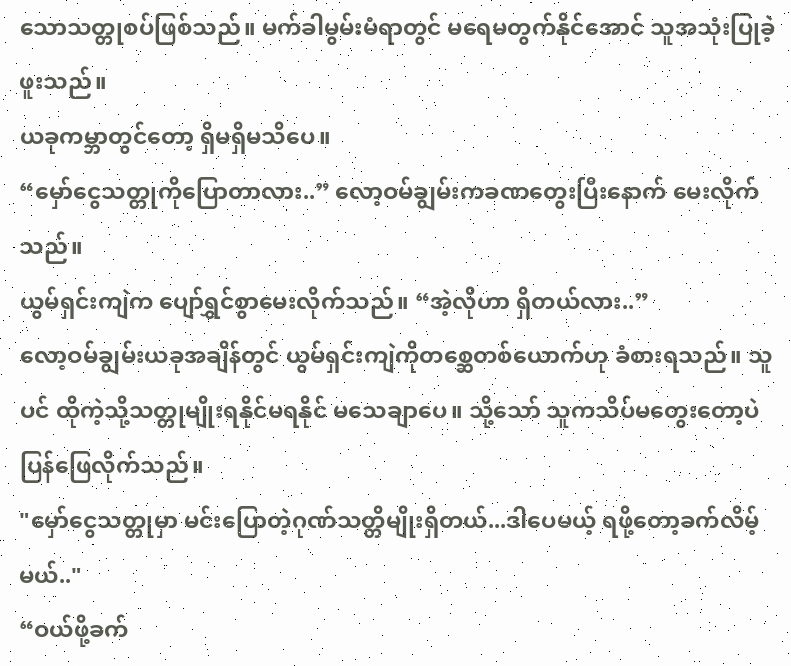သောသတ္တုစပ်ဖြစ်သည်။ မက်ခါမွမ်းမံရာတွင် မရေမတွက်နိုင်အောင် သူအသုံးပြုခဲ့ဖူးသည်။
ယခုကမ္ဘာတွင်တော့ ရှိမရှိမသိပေ။
“မှော်ငွေသတ္တုကိုပြောတာလား..” လော့ဝမ်ချွမ်းကခဏတွေးပြီးနောက် မေးလိုက်သည်။
ယွမ်ရှင်းကျဲက ပျော်ရွှင်စွာမေးလိုက်သည်။ “အဲ့လိုဟာ ရှိတယ်လား..”
လော့ဝမ်ချွမ်းယခုအချိန်တွင် ယွမ်ရှင်းကျဲကိုတစ္ဆေတစ်ယောက်ဟု ခံစားရသည်။ သူပင် ထိုကဲ့သို့သတ္တုမျိုးရနိုင်မရနိုင် မသေချာပေ။ သို့သော် သူကသိပ်မတွေးတော့ပဲ ပြန်ဖြေလိုက်သည်။
"မှော်ငွေသတ္တုမှာ မင်းပြောတဲ့ဂုဏ်သတ္တိမျိုးရှိတယ်...ဒါပေမယ့် ရဖို့တော့ခက်လိမ့်မယ်.."
“ဝယ်ဖို့ခက်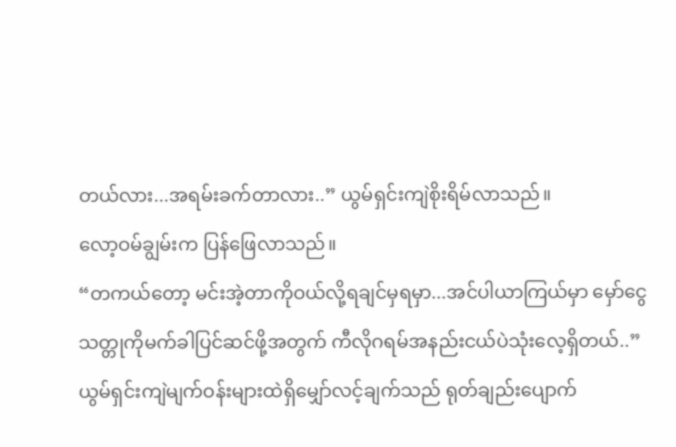တယ်လား...အရမ်းခက်တာလား..” ယွမ်ရှင်းကျဲစိုးရိမ်လာသည်။
လော့ဝမ်ချွမ်းက ပြန်ဖြေလာသည်။
“တကယ်တော့ မင်းအဲ့တာကိုဝယ်လို့ရချင်မှရမှာ...အင်ပါယာကြယ်မှာ မှော်ငွေသတ္တုကိုမက်ခါပြင်ဆင်ဖို့အတွက် ကီလိုဂရမ်အနည်းငယ်ပဲသုံးလေ့ရှိတယ်..”
ယွမ်ရှင်းကျဲမျက်ဝန်းများထဲရှိမျှော်လင့်ချက်သည် ရုတ်ချည်းပျောက်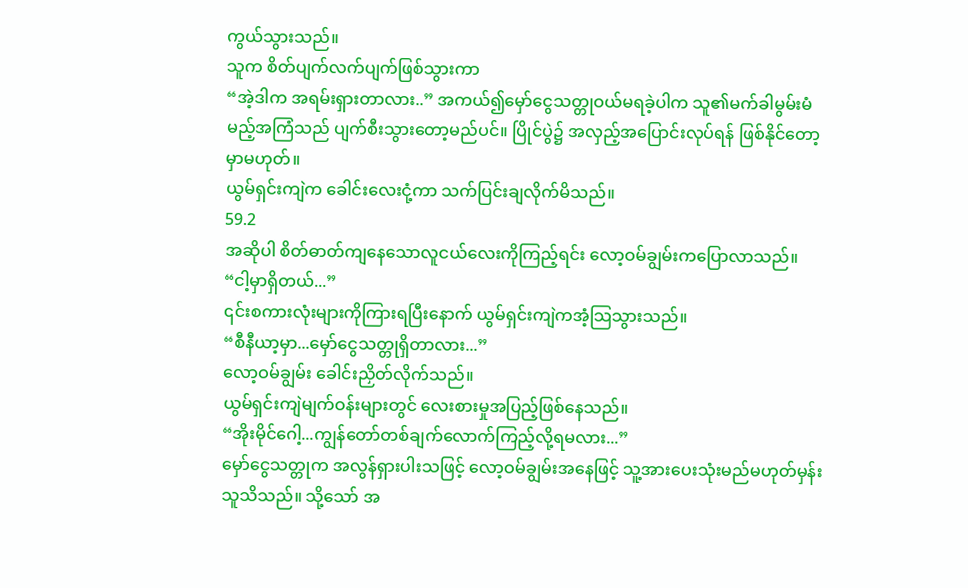ကွယ်သွားသည်။
သူက စိတ်ပျက်လက်ပျက်ဖြစ်သွားကာ
“အဲ့ဒါက အရမ်းရှားတာလား..” အကယ်၍မှော်ငွေသတ္တုဝယ်မရခဲ့ပါက သူ၏မက်ခါမွမ်းမံမည့်အကြံသည် ပျက်စီးသွားတော့မည်ပင်။ ပြိုင်ပွဲ၌ အလှည့်အပြောင်းလုပ်ရန် ဖြစ်နိုင်တော့မှာမဟုတ်။
ယွမ်ရှင်းကျဲက ခေါင်းလေးငုံ့ကာ သက်ပြင်းချလိုက်မိသည်။
59.2
အဆိုပါ စိတ်ဓာတ်ကျနေသောလူငယ်လေးကိုကြည့်ရင်း လော့ဝမ်ချွမ်းကပြောလာသည်။
“ငါ့မှာရှိတယ်...”
၎င်းစကားလုံးများကိုကြားရပြီးနောက် ယွမ်ရှင်းကျဲကအံ့သြသွားသည်။
“စီနီယာ့မှာ...မှော်ငွေသတ္တုရှိတာလား...”
လော့ဝမ်ချွမ်း ခေါင်းညှိတ်လိုက်သည်။
ယွမ်ရှင်းကျဲမျက်ဝန်းများတွင် လေးစားမှုအပြည့်ဖြစ်နေသည်။
“အိုးမိုင်ဂေါ့...ကျွန်တော်တစ်ချက်လောက်ကြည့်လို့ရမလား...”
မှော်ငွေသတ္တုက အလွန်ရှားပါးသဖြင့် လော့ဝမ်ချွမ်းအနေဖြင့် သူ့အားပေးသုံးမည်မဟုတ်မှန်း သူသိသည်။ သို့သော် အ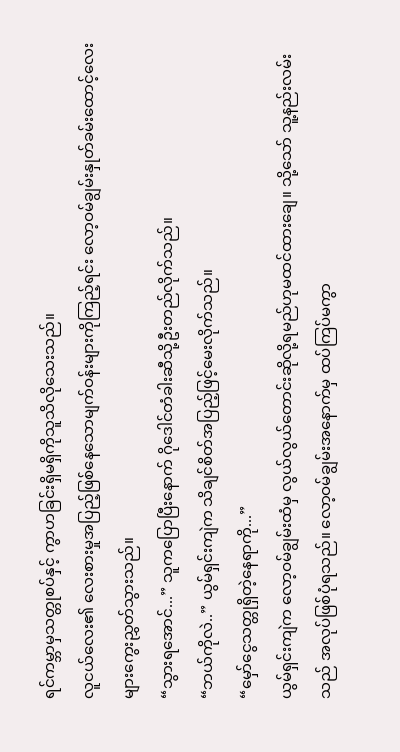ရင်ကမ္ဘာမှသတ္တုစပ်နှင့် ကွာဟခြင်းရှိမရှိကိုသူသိလိုသေးသည်။
လူငယ်လေး၏ လေးစားမှုအပြည့်ဖြစ်နေသောမျက်ဝန်းများကိုကြည့်ရင်း လော့ဝမ်ချွမ်းနှုတ်ခမ်းထောင့်လေးများကွေးညွှတ်သွားသည်။
“သွားရအောင်...” သူကပြောပြီးနောက် ဂိုဒေါင်တံခါးဆီသို့ဦးတည်လိုက်သည်။
“ဘယ်ကိုလဲ..” ယွမ်ရှင်းကျဲက သိချင်စိတ်အပြည့်ဖြင့်မေးလိုက်သည်။
“မှော်ငွေသတ္တုရှိတဲ့နေရာကို...”
ယွမ်ရှင်းကျဲက လော့ဝမ်ချွမ်းထံမှ လွယ်လွယ်တောင်းဆိုလို့ရမည်ဟုမထင်ထားချေ။ သို့သော် သူ့နည်းလမ်းသည် အလုပ်ဖြစ်ပုံရသည်။ လော့ဝမ်ချွမ်းအနောက်မှ ထပ်ကြပ်မကွာ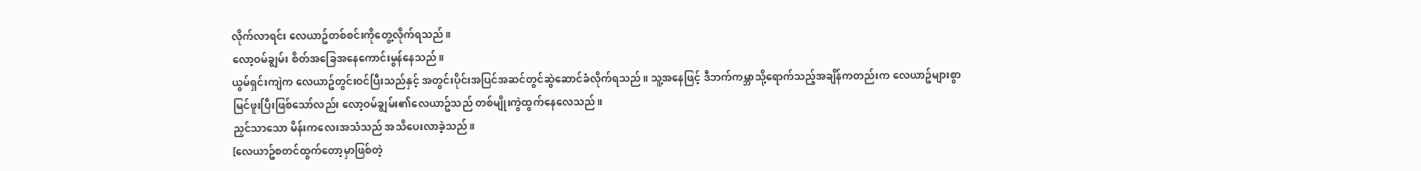လိုက်လာရင်း လေယာဥ်တစ်စင်းကိုတွေ့လိုက်ရသည်။
လော့ဝမ်ချွမ်း စိတ်အခြေအနေကောင်းမွန်နေသည်။
ယွမ်ရှင်းကျဲက လေယာဥ်တွင်းဝင်ပြီးသည်နှင့် အတွင်းပိုင်းအပြင်အဆင်တွင်ဆွဲဆောင်ခံလိုက်ရသည်။ သူ့အနေဖြင့် ဒီဘက်ကမ္ဘာသို့ရောက်သည့်အချိန်ကတည်းက လေယာဥ်များစွာမြင်ဖူးပြီးဖြစ်သော်လည်း လော့ဝမ်ချွမ်း၏လေယာဥ်သည် တစ်မျိုးကွဲထွက်နေလေသည်။
ညှင်သာသော မိန်းကလေးအသံသည် အသိပေးလာခဲ့သည်။
[လေယာဥ်စတင်ထွက်တော့မှာဖြစ်တဲ့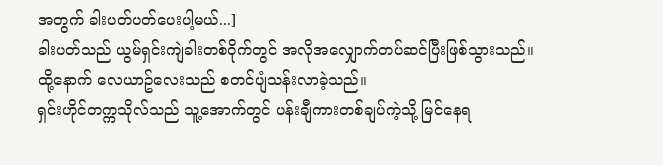အတွက် ခါးပတ်ပတ်ပေးပါ့မယ်...]
ခါးပတ်သည် ယွမ်ရှင်းကျဲခါးတစ်ဝိုက်တွင် အလိုအလျှောက်တပ်ဆင်ပြီးဖြစ်သွားသည်။ ထို့နောက် လေယာဥ်လေးသည် စတင်ပျံသန်းလာခဲ့သည်။
ရှင်းဟိုင်တက္ကသိုလ်သည် သူ့အောက်တွင် ပန်းချီကားတစ်ချပ်ကဲ့သို့ မြင်နေရ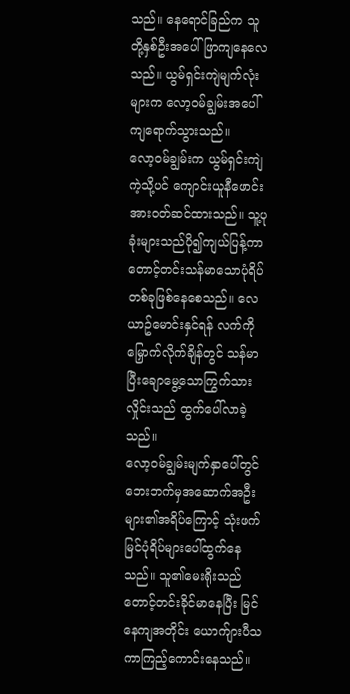သည်။ နေရောင်ခြည်က သူတို့နှစ်ဦးအပေါ်ဖြာကျနေလေသည်။ ယွမ်ရှင်းကျဲမျက်လုံးများက လော့ဝမ်ချွမ်းအပေါ် ကျရောက်သွားသည်။
လော့ဝမ်ချွမ်းက ယွမ်ရှင်းကျဲကဲ့သို့ပင် ကျောင်းယူနီဖောင်းအားဝတ်ဆင်ထားသည်။ သူ့ပုခုံးများသည်ပို၍ကျယ်ပြန့်ကာ တောင့်တင်းသန်မာသောပုံရိပ်တစ်ခုဖြစ်နေစေသည်။ လေယာဥ်မောင်းနှင်ရန် လက်ကိုမြှောက်လိုက်ချိန်တွင် သန်မာပြီးချောမွေ့သောကြွက်သားလှိုင်းသည် ထွက်ပေါ်လာခဲ့သည်။
လော့ဝမ်ချွမ်းမျက်နှာပေါ်တွင် ဘေးဘက်မှအဆောက်အဦးများ၏အရိပ်ကြောင့် သုံးဖက်မြင်ပုံရိပ်များပေါ်ထွက်နေသည်။ သူ၏မေးရိုးသည် တောင့်တင်းခိုင်မာနေပြီး မြင်နေကျအတိုင်း ယောက်ျားပီသကာကြည့်ကောင်းနေသည်။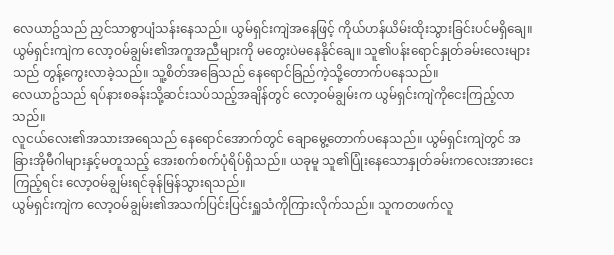လေယာဥ်သည် ညှင်သာစွာပျံသန်းနေသည်။ ယွမ်ရှင်းကျဲအနေဖြင့် ကိုယ်ဟန်ယိမ်းထိုးသွားခြင်းပင်မရှိချေ။
ယွမ်ရှင်းကျဲက လော့ဝမ်ချွမ်း၏အကူအညီများကို မတွေးပဲမနေနိုင်ချေ။ သူ၏ပန်းရောင်နှုတ်ခမ်းလေးများသည် တွန့်ကွေးလာခဲ့သည်။ သူ့စိတ်အခြေသည် နေရောင်ခြည်ကဲ့သို့တောက်ပနေသည်။
လေယာဥ်သည် ရပ်နားစခန်းသို့ဆင်းသပ်သည့်အချိန်တွင် လော့ဝမ်ချွမ်းက ယွမ်ရှင်းကျဲကိုငေးကြည့်လာသည်။
လူငယ်လေး၏အသားအရေသည် နေရောင်အောက်တွင် ချောမွေ့တောက်ပနေသည်။ ယွမ်ရှင်းကျဲတွင် အခြားအိုမီဂါများနှင့်မတူသည့် အေးစက်စက်ပုံရိပ်ရှိသည်။ ယခုမူ သူ၏ပြုံးနေသောနှုတ်ခမ်းကလေးအားငေးကြည့်ရင်း လော့ဝမ်ချွမ်းရင်ခုန်မြန်သွားရသည်။
ယွမ်ရှင်းကျဲက လော့ဝမ်ချွမ်း၏အသက်ပြင်းပြင်းရှူသံကိုကြားလိုက်သည်။ သူကတဖက်လူ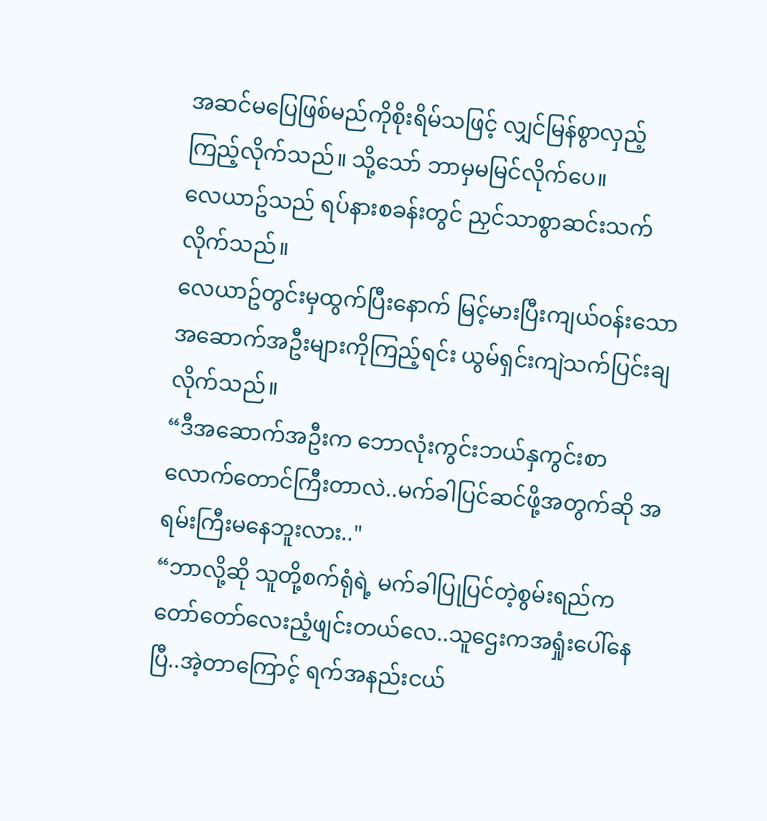အဆင်မပြေဖြစ်မည်ကိုစိုးရိမ်သဖြင့် လျှင်မြန်စွာလှည့်ကြည့်လိုက်သည်။ သို့သော် ဘာမှမမြင်လိုက်ပေ။
လေယာဥ်သည် ရပ်နားစခန်းတွင် ညှင်သာစွာဆင်းသက်လိုက်သည်။
လေယာဥ်တွင်းမှထွက်ပြီးနောက် မြင့်မားပြီးကျယ်ဝန်းသောအဆောက်အဦးများကိုကြည့်ရင်း ယွမ်ရှင်းကျဲသက်ပြင်းချလိုက်သည်။
“ဒီအဆောက်အဦးက ဘောလုံးကွင်းဘယ်နှကွင်းစာလောက်တောင်ကြီးတာလဲ..မက်ခါပြင်ဆင်ဖို့အတွက်ဆို အရမ်းကြီးမနေဘူးလား.."
“ဘာလို့ဆို သူတို့စက်ရုံရဲ့ မက်ခါပြုပြင်တဲ့စွမ်းရည်က တော်တော်လေးညံ့ဖျင်းတယ်လေ..သူဌေးကအရှုံးပေါ်နေပြီ..အဲ့တာကြောင့် ရက်အနည်းငယ်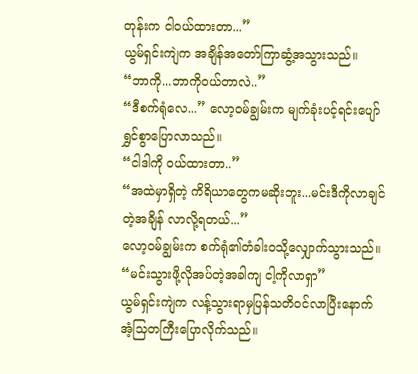တုန်းက ငါဝယ်ထားတာ...”
ယွမ်ရှင်းကျဲက အချိန်အတော်ကြာဆွံ့အသွားသည်။
“ဘာကို...ဘာကိုဝယ်တာလဲ..”
“ဒီစက်ရုံလေ...” လော့ဝမ်ချွမ်းက မျက်ခုံးပင့်ရင်းပျော်ရွှင်စွာပြောလာသည်။
“ငါဒါကို ဝယ်ထားတာ..”
“အထဲမှာရှိတဲ့ ကိရိယာတွေကမဆိုးဘူး...မင်းဒီကိုလာချင်တဲ့အချိန် လာလို့ရတယ်...”
လော့ဝမ်ချွမ်းက စက်ရုံ၏တံခါးဝသို့လျှောက်သွားသည်။
“မင်းသွားဖို့လိုအပ်တဲ့အခါကျ ငါ့ကိုလာရှာ”
ယွမ်ရှင်းကျဲက လန့်သွားရာမှပြန်သတိဝင်လာပြီးနောက် အံ့သြတကြီးပြောလိုက်သည်။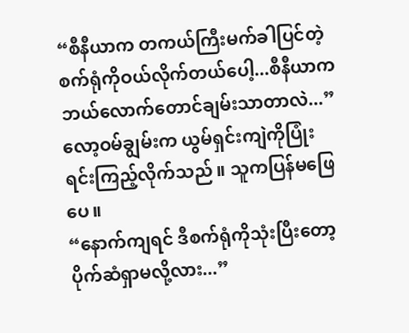“စီနီယာက တကယ်ကြီးမက်ခါပြင်တဲ့စက်ရုံကိုဝယ်လိုက်တယ်ပေါ့...စီနီယာကဘယ်လောက်တောင်ချမ်းသာတာလဲ...”
လော့ဝမ်ချွမ်းက ယွမ်ရှင်းကျဲကိုပြုံးရင်းကြည့်လိုက်သည်။ သူကပြန်မဖြေပေ။
“နောက်ကျရင် ဒီစက်ရုံကိုသုံးပြီးတော့ ပိုက်ဆံရှာမလို့လား...”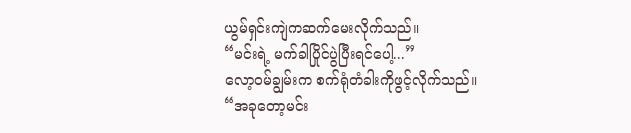ယွမ်ရှင်းကျဲကဆက်မေးလိုက်သည်။
“မင်းရဲ့ မက်ခါပြိုင်ပွဲပြီးရင်ပေါ့...”
လော့ဝမ်ချွမ်းက စက်ရုံတံခါးကိုဖွင့်လိုက်သည်။
“အခုတော့မင်း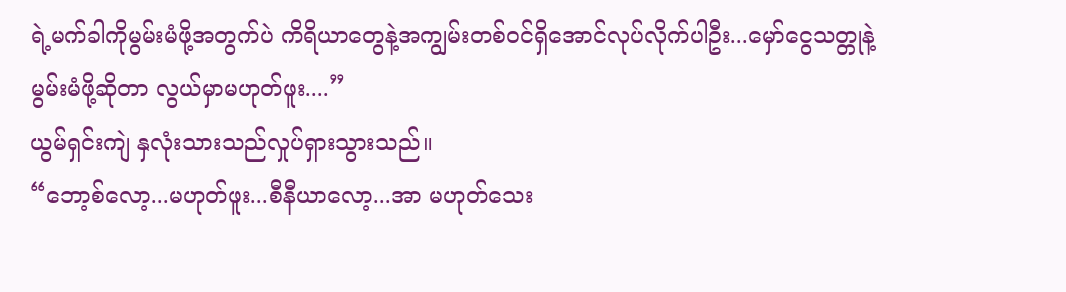ရဲ့မက်ခါကိုမွမ်းမံဖို့အတွက်ပဲ ကိရိယာတွေနဲ့အကျွမ်းတစ်ဝင်ရှိအောင်လုပ်လိုက်ပါဦး...မှော်ငွေသတ္တုနဲ့မွမ်းမံဖို့ဆိုတာ လွယ်မှာမဟုတ်ဖူး....”
ယွမ်ရှင်းကျဲ နှလုံးသားသည်လှုပ်ရှားသွားသည်။
“ဘော့စ်လော့...မဟုတ်ဖူး...စီနီယာလော့...အာ မဟုတ်သေး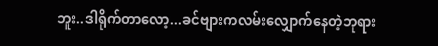ဘူး..ဒါရိုက်တာလော့...ခင်ဗျားကလမ်းလျှောက်နေတဲ့ဘုရား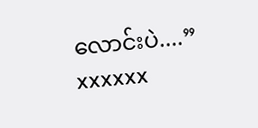လောင်းပဲ....”
xxxxxx